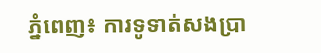ភ្នំពេញ៖ ការទូទាត់សងប្រា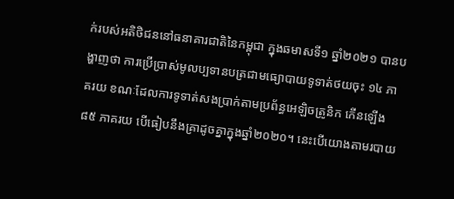ក់របស់អតិថិជននៅធនាគារជាតិនៃកម្ពុជា ក្នុងឆមាសទី១ ឆ្នាំ២០២១ បានបង្ហាញថា ការប្រើប្រាស់មូលប្បទានបត្រជាមធ្យោបាយទូទាត់ថយចុះ ១៤ ភាគរយ ខណៈដែលការទូទាត់សងប្រាក់តាមប្រព័ន្ធអេឡិចត្រូនិក កើនឡើង ៨៥ ភាគរយ បើធៀបនឹងគ្រាដូចគ្នាក្នុងឆ្នាំ២០២០។ នេះបើយោងតាមរបាយ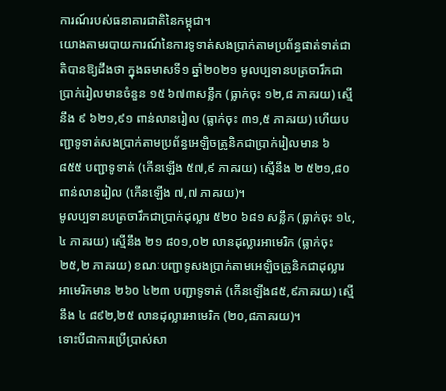ការណ៍របស់ធនាគារជាតិនៃកម្ពុជា។
យោងតាមរបាយការណ៍នៃការទូទាត់សងប្រាក់តាមប្រព័ន្ធផាត់ទាត់ជាតិបានឱ្យដឹងថា ក្នុងឆមាសទី១ ឆ្នាំ២០២១ មូលប្បទានបត្រចារឹកជាប្រាក់រៀលមានចំនួន ១៥ ៦៧៣សន្លឹក (ធ្លាក់ចុះ ១២,៨ ភាគរយ) ស្មើនឹង ៩ ៦២១,៩១ ពាន់លានរៀល (ធ្លាក់ចុះ ៣១,៥ ភាគរយ) ហើយបញ្ជាទូទាត់សងប្រាក់តាមប្រព័ន្ធអេឡិចត្រូនិកជាប្រាក់រៀលមាន ៦ ៨៥៥ បញ្ជាទូទាត់ (កើនឡើង ៥៧,៩ ភាគរយ) ស្មើនឹង ២ ៥២១,៨០ ពាន់លានរៀល (កើនឡើង ៧,៧ ភាគរយ)។
មូលប្បទានបត្រចារឹកជាប្រាក់ដុល្លារ ៥២០ ៦៨១ សន្លឹក (ធ្លាក់ចុះ ១៤,៤ ភាគរយ) ស្មើនឹង ២១ ៨០១,០២ លានដុល្លារអាមេរិក (ធ្លាក់ចុះ ២៥,២ ភាគរយ) ខណៈបញ្ជាទូសងប្រាក់តាមអេឡិចត្រូនិកជាដុល្លារអាមេរិកមាន ២៦០ ៤២៣ បញ្ជាទូទាត់ (កើនឡើង៨៥,៩ភាគរយ) ស្មើនឹង ៤ ៨៩២,២៥ លានដុល្លារអាមេរិក (២០,៨ភាគរយ)។
ទោះបីជាការប្រើប្រាស់សា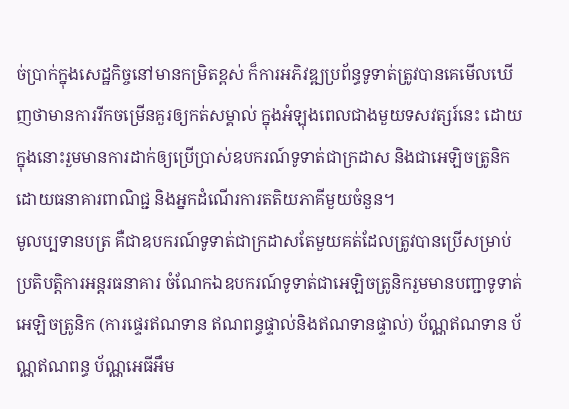ច់ប្រាក់ក្នុងសេដ្ឋកិច្ចនៅមានកម្រិតខ្ពស់ ក៏ការអភិវឌ្ឍប្រព័ន្ធទូទាត់ត្រូវបានគេមើលឃើញថាមានការរីកចម្រើនគួរឲ្យកត់សម្គាល់ ក្នុងអំឡុងពេលជាងមួយទសវត្សរ៍នេះ ដោយក្នុងនោះរួមមានការដាក់ឲ្យប្រើប្រាស់ឧបករណ៍ទូទាត់ជាក្រដាស និងជាអេឡិចត្រូនិកដោយធនាគារពាណិជ្ជ និងអ្នកដំណើរការតតិយភាគីមួយចំនួន។
មូលប្បទានបត្រ គឺជាឧបករណ៍ទូទាត់ជាក្រដាសតែមួយគត់ដែលត្រូវបានប្រើសម្រាប់ប្រតិបត្តិការអន្តរធនាគារ ចំណែកឯឧបករណ៍ទូទាត់ជាអេឡិចត្រូនិករួមមានបញ្ជាទូទាត់អេឡិចត្រូនិក (ការផ្ទេរឥណទាន ឥណពន្ធផ្ទាល់និងឥណទានផ្ទាល់) ប័ណ្ណឥណទាន ប័ណ្ណឥណពន្ធ ប័ណ្ណអេធីអឹម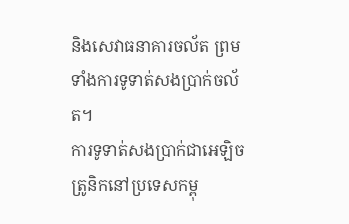និងសេវាធនាគារចល័ត ព្រមទាំងការទូទាត់សងប្រាក់ចល័ត។
ការទូទាត់សងប្រាក់ជាអេឡិចត្រូនិកនៅប្រទេសកម្ពុ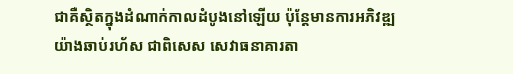ជាគឺស្ថិតក្នុងដំណាក់កាលដំបូងនៅឡើយ ប៉ុន្តែមានការអភិវឌ្ឍយ៉ាងឆាប់រហ័ស ជាពិសេស សេវាធនាគារតា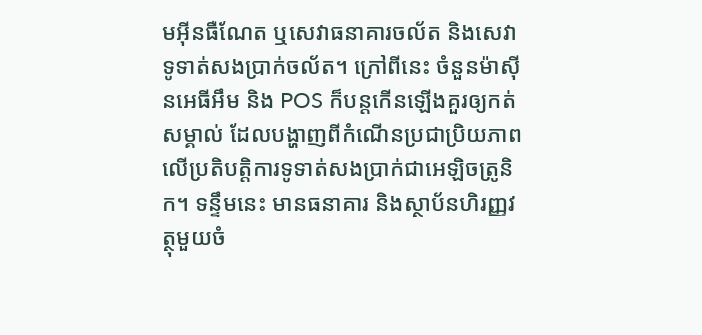មអ៊ីនធឺណែត ឬសេវាធនាគារចល័ត និងសេវាទូទាត់សងប្រាក់ចល័ត។ ក្រៅពីនេះ ចំនួនម៉ាស៊ីនអេធីអឹម និង POS ក៏បន្តកើនឡើងគួរឲ្យកត់សម្គាល់ ដែលបង្ហាញពីកំណើនប្រជាប្រិយភាពលើប្រតិបត្តិការទូទាត់សងប្រាក់ជាអេឡិចត្រូនិក។ ទន្ទឹមនេះ មានធនាគារ និងស្ថាប័នហិរញ្ញវត្ថុមួយចំ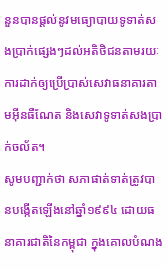នួនបានផ្តល់នូវមធ្យោបាយទូទាត់សងប្រាក់ផ្សេងៗដល់អតិថិជនតាមរយៈការដាក់ឲ្យប្រើប្រាស់សេវាធនាគារតាមអ៊ីនធឺណែត និងសេវាទូទាត់សងប្រាក់ចល័ត។
សូមបញ្ជាក់ថា សភាផាត់ទាត់ត្រូវបានបង្កើតឡើងនៅឆ្នាំ១៩៩៤ ដោយធនាគារជាតិនៃកម្ពុជា ក្នុងគោលបំណង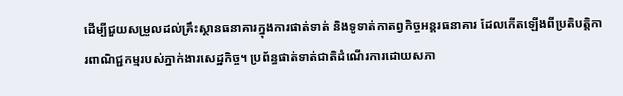ដើម្បីជួយសម្រួលដល់គ្រឹះស្ថានធនាគារក្នុងការផាត់ទាត់ និងទូទាត់កាតព្វកិច្ចអន្តរធនាគារ ដែលកើតឡើងពីប្រតិបត្តិការពាណិជ្ជកម្មរបស់ភ្នាក់ងារសេដ្ឋកិច្ច។ ប្រព័ន្ធផាត់ទាត់ជាតិដំណើរការដោយសភា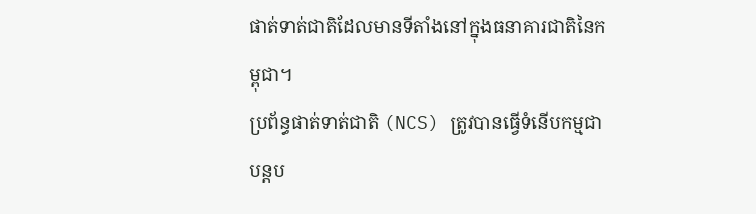ផាត់ទាត់ជាតិដែលមានទីតាំងនៅក្នុងធនាគារជាតិនៃកម្ពុជា។
ប្រព័ន្ធផាត់ទាត់ជាតិ (NCS) ត្រូវបានធ្វើទំនើបកម្មជាបន្តប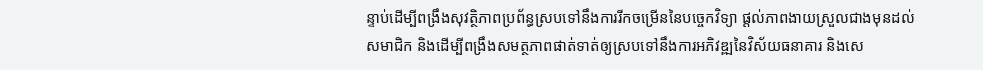ន្ទាប់ដើម្បីពង្រឹងសុវត្ថិភាពប្រព័ន្ធស្របទៅនឹងការរីកចម្រើននៃបច្ចេកវិទ្យា ផ្តល់ភាពងាយស្រួលជាងមុនដល់សមាជិក និងដើម្បីពង្រឹងសមត្ថភាពផាត់ទាត់ឲ្យស្របទៅនឹងការអភិវឌ្ឍនៃវិស័យធនាគារ និងសេ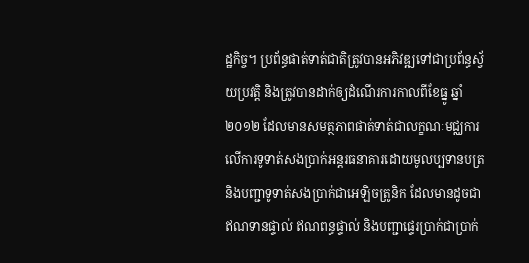ដ្ឋកិច្ច។ ប្រព័ន្ធផាត់ទាត់ជាតិត្រូវបានអភិវឌ្ឍទៅជាប្រព័ន្ធស្វ័យប្រវត្តិ និងត្រូវបានដាក់ឲ្យដំណើរការកាលពីខែធ្នូ ឆ្នាំ២០១២ ដែលមានសមត្ថភាពផាត់ទាត់ជាលក្ខណៈមជ្ឈការលើការទូទាត់សងប្រាក់អន្តរធនាគារដោយមូលប្បទានបត្រ និងបញ្ជាទូទាត់សងប្រាក់ជាអេឡិចត្រូនិក ដែលមានដូចជា ឥណទានផ្ទាល់ ឥណពន្ធផ្ទាល់ និងបញ្ជាផ្ទេរប្រាក់ជាប្រាក់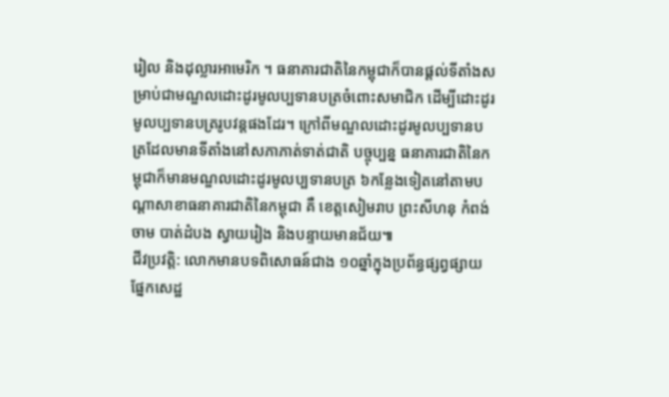រៀល និងដុល្លារអាមេរិក ។ ធនាគារជាតិនៃកម្ពុជាក៏បានផ្តល់ទីតាំងសម្រាប់ជាមណ្ឌលដោះដូរមូលប្បទានបត្រចំពោះសមាជិក ដើម្បីដោះដូរមូលប្បទានបត្ររូបវន្តផងដែរ។ ក្រៅពីមណ្ឌលដោះដូរមូលប្បទានបត្រដែលមានទីតាំងនៅសភាភាត់ទាត់ជាតិ បច្ចុប្បន្ន ធនាគារជាតិនៃកម្ពុជាក៏មានមណ្ឌលដោះដូរមូលប្បទានបត្រ ៦កន្លែងទៀតនៅតាមបណ្តាសាខាធនាគារជាតិនៃកម្ពុជា គឺ ខេត្តសៀមរាប ព្រះសីហនុ កំពង់ចាម បាត់ដំបង ស្វាយរៀង និងបន្ទាយមានជ័យ៕
ជីវប្រវត្តិ: លោកមានបទពិសោធន៍ជាង ១០ឆ្នាំក្នុងប្រព័ន្ធផ្សព្វផ្សាយផ្នែកសេដ្ឋ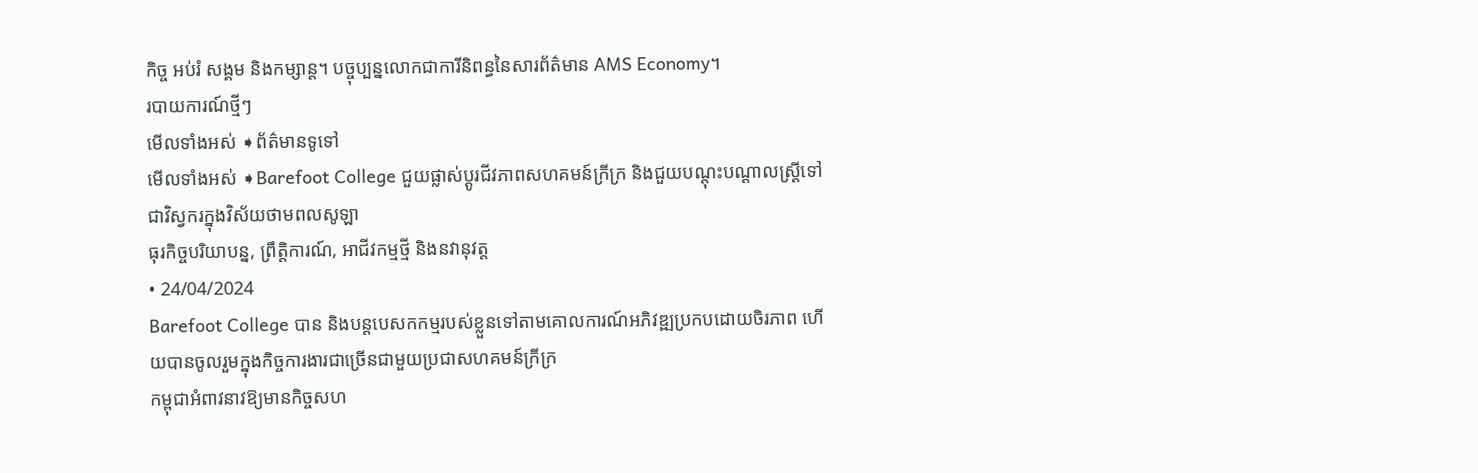កិច្ច អប់រំ សង្គម និងកម្សាន្ត។ បច្ចុប្បន្នលោកជាការីនិពន្ធនៃសារព័ត៌មាន AMS Economy។
របាយការណ៍ថ្មីៗ
មើលទាំងអស់ ➧ព័ត៌មានទូទៅ
មើលទាំងអស់ ➧Barefoot College ជួយផ្លាស់ប្តូរជីវភាពសហគមន៍ក្រីក្រ និងជួយបណ្តុះបណ្តាលស្ត្រីទៅជាវិស្វករក្នុងវិស័យថាមពលសូឡា
ធុរកិច្ចបរិយាបន្ន, ព្រឹត្តិការណ៍, អាជីវកម្មថ្មី និងនវានុវត្ត
• 24/04/2024
Barefoot College បាន និងបន្តបេសកកម្មរបស់ខ្លួនទៅតាមគោលការណ៍អភិវឌ្ឍប្រកបដោយចិរភាព ហើយបានចូលរួមក្នុងកិច្ចការងារជាច្រើនជាមួយប្រជាសហគមន៍ក្រីក្រ
កម្ពុជាអំពាវនាវឱ្យមានកិច្ចសហ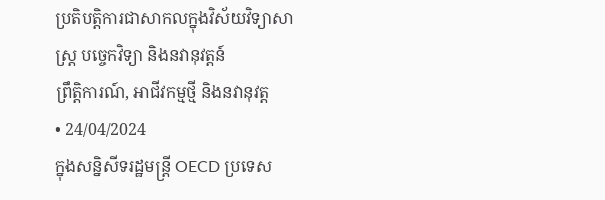ប្រតិបត្តិការជាសាកលក្នុងវិស័យវិទ្យាសាស្ត្រ បច្ចេកវិទ្យា និងនវានុវត្តន៍
ព្រឹត្តិការណ៍, អាជីវកម្មថ្មី និងនវានុវត្ត
• 24/04/2024
ក្នុងសន្និសីទរដ្ឋមន្ត្រី OECD ប្រទេស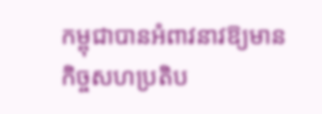កម្ពុជាបានអំពាវនាវឱ្យមានកិច្ចសហប្រតិប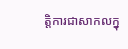ត្តិការជាសាកលក្នុ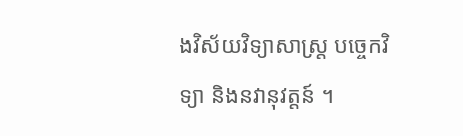ងវិស័យវិទ្យាសាស្ត្រ បច្ចេកវិទ្យា និងនវានុវត្តន៍ ។